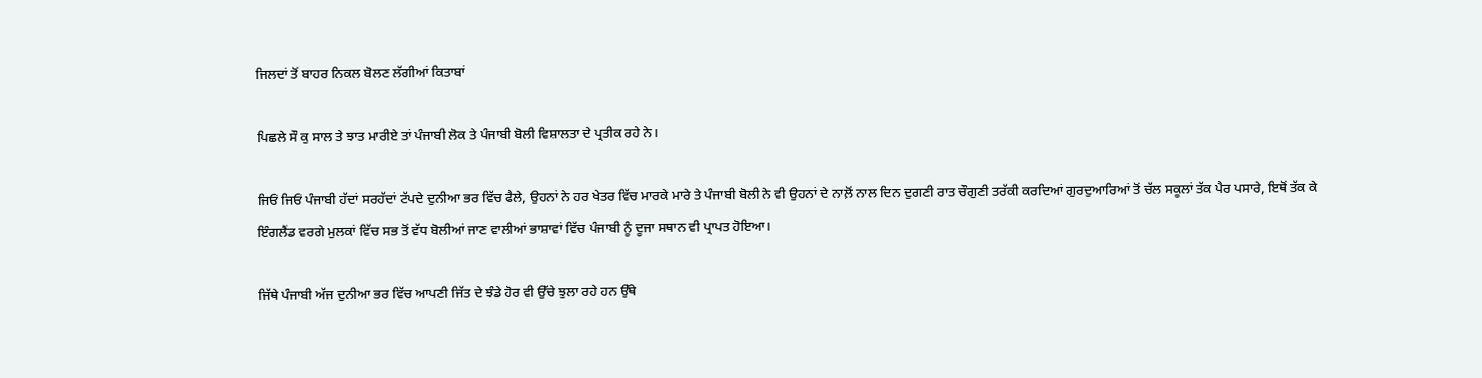ਜਿਲਦਾਂ ਤੋਂ ਬਾਹਰ ਨਿਕਲ ਬੋਲਣ ਲੱਗੀਆਂ ਕਿਤਾਬਾਂ

ਪਿਛਲੇ ਸੌ ਕੁ ਸਾਲ ਤੇ ਝਾਤ ਮਾਰੀਏ ਤਾਂ ਪੰਜਾਬੀ ਲੋਕ ਤੇ ਪੰਜਾਬੀ ਬੋਲੀ ਵਿਸ਼ਾਲਤਾ ਦੇ ਪ੍ਰਤੀਕ ਰਹੇ ਨੇ।

ਜਿਓਂ ਜਿਓਂ ਪੰਜਾਬੀ ਹੱਦਾਂ ਸਰਹੱਦਾਂ ਟੱਪਦੇ ਦੁਨੀਆ ਭਰ ਵਿੱਚ ਫੈਲੇ, ਉਹਨਾਂ ਨੇ ਹਰ ਖੇਤਰ ਵਿੱਚ ਮਾਰਕੇ ਮਾਰੇ ਤੇ ਪੰਜਾਬੀ ਬੋਲੀ ਨੇ ਵੀ ਉਹਨਾਂ ਦੇ ਨਾਲ਼ੋਂ ਨਾਲ ਦਿਨ ਦੁਗਣੀ ਰਾਤ ਚੌਗੁਣੀ ਤਰੱਕੀ ਕਰਦਿਆਂ ਗੁਰਦੁਆਰਿਆਂ ਤੋਂ ਚੱਲ ਸਕੂਲਾਂ ਤੱਕ ਪੈਰ ਪਸਾਰੇ, ਇਥੋਂ ਤੱਕ ਕੇ ਇੰਗਲੈਂਡ ਵਰਗੇ ਮੁਲਕਾਂ ਵਿੱਚ ਸਭ ਤੋਂ ਵੱਧ ਬੋਲੀਆਂ ਜਾਣ ਵਾਲੀਆਂ ਭਾਸ਼ਾਵਾਂ ਵਿੱਚ ਪੰਜਾਬੀ ਨੂੰ ਦੂਜਾ ਸਥਾਨ ਵੀ ਪ੍ਰਾਪਤ ਹੋਇਆ।

ਜਿੱਥੇ ਪੰਜਾਬੀ ਅੱਜ ਦੁਨੀਆ ਭਰ ਵਿੱਚ ਆਪਣੀ ਜਿੱਤ ਦੇ ਝੰਡੇ ਹੋਰ ਵੀ ਉੱਚੇ ਝੁਲਾ ਰਹੇ ਹਨ ਉੱਥੇ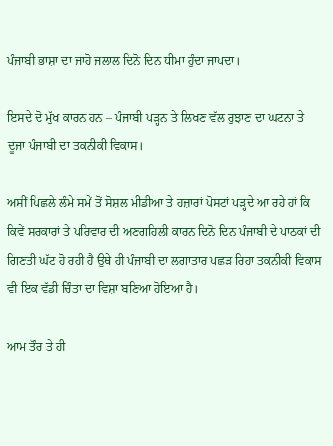ਪੰਜਾਬੀ ਭਾਸ਼ਾ ਦਾ ਜਾਹੋ ਜਲਾਲ ਦਿਨੋ ਦਿਨ ਧੀਮਾ ਹੁੰਦਾ ਜਾਪਦਾ।

ਇਸਦੇ ਦੋ ਮੁੱਖ ਕਾਰਨ ਹਨ – ਪੰਜਾਬੀ ਪੜ੍ਹਨ ਤੇ ਲਿਖਣ ਵੱਲ ਰੁਝਾਣ ਦਾ ਘਟਨਾ ਤੇ ਦੂਜਾ ਪੰਜਾਬੀ ਦਾ ਤਕਨੀਕੀ ਵਿਕਾਸ।

ਅਸੀਂ ਪਿਛਲੇ ਲੰਮੇ ਸਮੇਂ ਤੋਂ ਸੋਸ਼ਲ ਮੀਡੀਆ ਤੇ ਹਜ਼ਾਰਾਂ ਪੋਸਟਾਂ ਪੜ੍ਹਦੇ ਆ ਰਹੇ ਹਾਂ ਕਿ ਕਿਵੇਂ ਸਰਕਾਰਾਂ ਤੇ ਪਰਿਵਾਰ ਦੀ ਅਣਗਹਿਲੀ ਕਾਰਨ ਦਿਨੋ ਦਿਨ ਪੰਜਾਬੀ ਦੇ ਪਾਠਕਾਂ ਦੀ ਗਿਣਤੀ ਘੱਟ ਹੋ ਰਹੀ ਹੈ ਉਥੇ ਹੀ ਪੰਜਾਬੀ ਦਾ ਲਗਾਤਾਰ ਪਛੜ ਰਿਹਾ ਤਕਨੀਕੀ ਵਿਕਾਸ ਵੀ ਇਕ ਵੱਡੀ ਚਿੰਤਾ ਦਾ ਵਿਸ਼ਾ ਬਣਿਆ ਹੋਇਆ ਹੈ।

ਆਮ ਤੌਰ ਤੇ ਹੀ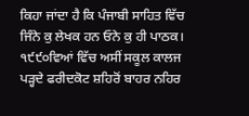ਕਿਹਾ ਜਾਂਦਾ ਹੈ ਕਿ ਪੰਜਾਬੀ ਸਾਹਿਤ ਵਿੱਚ ਜਿੰਨੇ ਕੁ ਲੇਖਕ ਹਨ ਓਨੇ ਕੁ ਹੀ ਪਾਠਕ। ੧੯੯੦ਵਿਆਂ ਵਿੱਚ ਅਸੀਂ ਸਕੂਲ ਕਾਲਜ ਪੜ੍ਹਦੇ ਫਰੀਦਕੋਟ ਸ਼ਹਿਰੋਂ ਬਾਹਰ ਨਹਿਰ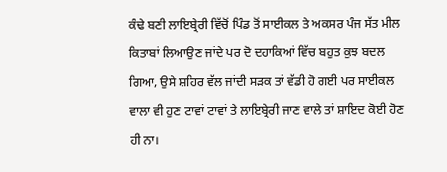ਕੰਢੇ ਬਣੀ ਲਾਇਬ੍ਰੇਰੀ ਵਿੱਚੋਂ ਪਿੰਡ ਤੋਂ ਸਾਈਕਲ ਤੇ ਅਕਸਰ ਪੰਜ ਸੱਤ ਮੀਲ ਕਿਤਾਬਾਂ ਲਿਆਉਣ ਜਾਂਦੇ ਪਰ ਦੋ ਦਹਾਕਿਆਂ ਵਿੱਚ ਬਹੁਤ ਕੁਝ ਬਦਲ ਗਿਆ, ਉਸੇ ਸ਼ਹਿਰ ਵੱਲ ਜਾਂਦੀ ਸੜਕ ਤਾਂ ਵੱਡੀ ਹੋ ਗਈ ਪਰ ਸਾਈਕਲ ਵਾਲਾ ਵੀ ਹੁਣ ਟਾਵਾਂ ਟਾਵਾਂ ਤੇ ਲਾਇਬ੍ਰੇਰੀ ਜਾਣ ਵਾਲੇ ਤਾਂ ਸ਼ਾਇਦ ਕੋਈ ਹੋਣ ਹੀ ਨਾ।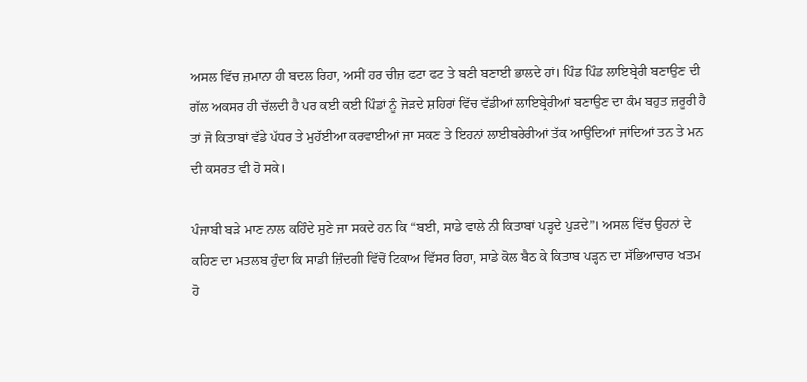ਅਸਲ ਵਿੱਚ ਜ਼ਮਾਨਾ ਹੀ ਬਦਲ ਰਿਹਾ, ਅਸੀਂ ਹਰ ਚੀਜ਼ ਫਟਾ ਫਟ ਤੇ ਬਣੀ ਬਣਾਈ ਭਾਲਦੇ ਹਾਂ। ਪਿੰਡ ਪਿੰਡ ਲਾਇਬ੍ਰੇਰੀ ਬਣਾਉਣ ਦੀ ਗੱਲ ਅਕਸਰ ਹੀ ਚੱਲਦੀ ਹੈ ਪਰ ਕਈ ਕਈ ਪਿੰਡਾਂ ਨੂੰ ਜੋੜਦੇ ਸ਼ਹਿਰਾਂ ਵਿੱਚ ਵੱਡੀਆਂ ਲਾਇਬ੍ਰੇਰੀਆਂ ਬਣਾਉਣ ਦਾ ਕੰਮ ਬਹੁਤ ਜ਼ਰੂਰੀ ਹੈ ਤਾਂ ਜੋ ਕਿਤਾਬਾਂ ਵੱਡੇ ਪੱਧਰ ਤੇ ਮੁਹੱਈਆ ਕਰਵਾਈਆਂ ਜਾ ਸਕਣ ਤੇ ਇਹਨਾਂ ਲਾਈਬਰੇਰੀਆਂ ਤੱਕ ਆਉਂਦਿਆਂ ਜਾਂਦਿਆਂ ਤਨ ਤੇ ਮਨ ਦੀ ਕਸਰਤ ਵੀ ਹੋ ਸਕੇ।

ਪੰਜਾਬੀ ਬੜੇ ਮਾਣ ਨਾਲ ਕਹਿੰਦੇ ਸੁਣੇ ਜਾ ਸਕਦੇ ਹਨ ਕਿ “ਬਈ, ਸਾਡੇ ਵਾਲੇ ਨੀ ਕਿਤਾਬਾਂ ਪੜ੍ਹਦੇ ਪੁੜਦੇ”। ਅਸਲ ਵਿੱਚ ਉਹਨਾਂ ਦੇ ਕਹਿਣ ਦਾ ਮਤਲਬ ਹੁੰਦਾ ਕਿ ਸਾਡੀ ਜ਼ਿੰਦਗੀ ਵਿੱਚੋਂ ਟਿਕਾਅ ਵਿੱਸਰ ਰਿਹਾ, ਸਾਡੇ ਕੋਲ ਬੈਠ ਕੇ ਕਿਤਾਬ ਪੜ੍ਹਨ ਦਾ ਸੱਭਿਆਚਾਰ ਖਤਮ ਹੋ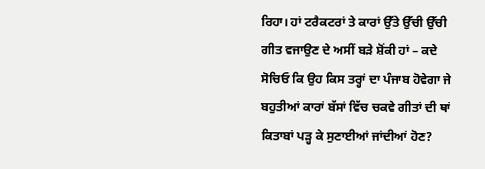ਰਿਹਾ। ਹਾਂ ਟਰੈਕਟਰਾਂ ਤੇ ਕਾਰਾਂ ਉੱਤੇ ਉੱਚੀ ਉੱਚੀ ਗੀਤ ਵਜਾਉਣ ਦੇ ਅਸੀਂ ਬੜੇ ਸ਼ੋਂਕੀ ਹਾਂ – ਕਦੇ ਸੋਚਿਓ ਕਿ ਉਹ ਕਿਸ ਤਰ੍ਹਾਂ ਦਾ ਪੰਜਾਬ ਹੋਵੇਗਾ ਜੇ ਬਹੁਤੀਆਂ ਕਾਰਾਂ ਬੱਸਾਂ ਵਿੱਚ ਚਕਵੇ ਗੀਤਾਂ ਦੀ ਥਾਂ ਕਿਤਾਬਾਂ ਪੜ੍ਹ ਕੇ ਸੁਣਾਈਆਂ ਜਾਂਦੀਆਂ ਹੋਣ?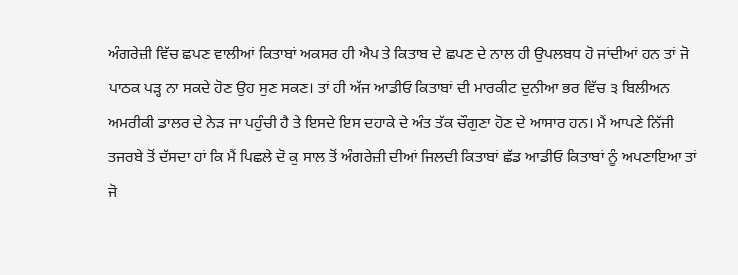ਅੰਗਰੇਜ਼ੀ ਵਿੱਚ ਛਪਣ ਵਾਲੀਆਂ ਕਿਤਾਬਾਂ ਅਕਸਰ ਹੀ ਐਪ ਤੇ ਕਿਤਾਬ ਦੇ ਛਪਣ ਦੇ ਨਾਲ ਹੀ ਉਪਲਬਧ ਹੋ ਜਾਂਦੀਆਂ ਹਨ ਤਾਂ ਜੋ ਪਾਠਕ ਪੜ੍ਹ ਨਾ ਸਕਦੇ ਹੋਣ ਉਹ ਸੁਣ ਸਕਣ। ਤਾਂ ਹੀ ਅੱਜ ਆਡੀਓ ਕਿਤਾਬਾਂ ਦੀ ਮਾਰਕੀਟ ਦੁਨੀਆ ਭਰ ਵਿੱਚ ੩ ਬਿਲੀਅਨ ਅਮਰੀਕੀ ਡਾਲਰ ਦੇ ਨੇੜ ਜਾ ਪਹੁੰਚੀ ਹੈ ਤੇ ਇਸਦੇ ਇਸ ਦਹਾਕੇ ਦੇ ਅੰਤ ਤੱਕ ਚੌਗੁਣਾ ਹੋਣ ਦੇ ਆਸਾਰ ਹਨ। ਮੈਂ ਆਪਣੇ ਨਿੱਜੀ ਤਜਰਬੇ ਤੋਂ ਦੱਸਦਾ ਹਾਂ ਕਿ ਮੈਂ ਪਿਛਲੇ ਦੋ ਕੁ ਸਾਲ ਤੋਂ ਅੰਗਰੇਜ਼ੀ ਦੀਆਂ ਜਿਲਦੀ ਕਿਤਾਬਾਂ ਛੱਡ ਆਡੀਓ ਕਿਤਾਬਾਂ ਨੂੰ ਅਪਣਾਇਆ ਤਾਂ ਜੋ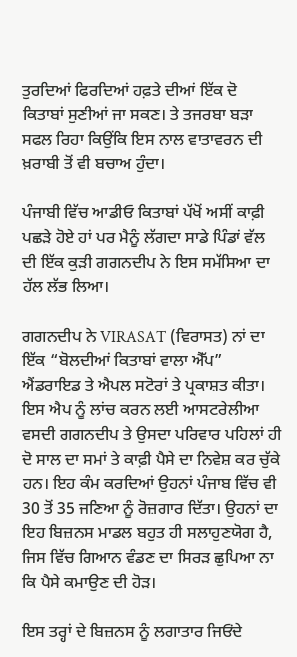ਤੁਰਦਿਆਂ ਫਿਰਦਿਆਂ ਹਫ਼ਤੇ ਦੀਆਂ ਇੱਕ ਦੋ ਕਿਤਾਬਾਂ ਸੁਣੀਆਂ ਜਾ ਸਕਣ। ਤੇ ਤਜਰਬਾ ਬੜਾ ਸਫਲ ਰਿਹਾ ਕਿਉਂਕਿ ਇਸ ਨਾਲ ਵਾਤਾਵਰਨ ਦੀ ਖ਼ਰਾਬੀ ਤੋਂ ਵੀ ਬਚਾਅ ਹੁੰਦਾ।

ਪੰਜਾਬੀ ਵਿੱਚ ਆਡੀਓ ਕਿਤਾਬਾਂ ਪੱਖੋਂ ਅਸੀਂ ਕਾਫ਼ੀ ਪਛੜੇ ਹੋਏ ਹਾਂ ਪਰ ਮੈਨੂੰ ਲੱਗਦਾ ਸਾਡੇ ਪਿੰਡਾਂ ਵੱਲ ਦੀ ਇੱਕ ਕੁੜੀ ਗਗਨਦੀਪ ਨੇ ਇਸ ਸਮੱਸਿਆ ਦਾ ਹੱਲ ਲੱਭ ਲਿਆ।

ਗਗਨਦੀਪ ਨੇ VIRASAT (ਵਿਰਾਸਤ) ਨਾਂ ਦਾ ਇੱਕ “ਬੋਲਦੀਆਂ ਕਿਤਾਬਾਂ ਵਾਲਾ ਐੱਪ” ਐਂਡਰਾਇਡ ਤੇ ਐਪਲ ਸਟੋਰਾਂ ਤੇ ਪ੍ਰਕਾਸ਼ਤ ਕੀਤਾ। ਇਸ ਐਪ ਨੂੰ ਲਾਂਚ ਕਰਨ ਲਈ ਆਸਟਰੇਲੀਆ ਵਸਦੀ ਗਗਨਦੀਪ ਤੇ ਉਸਦਾ ਪਰਿਵਾਰ ਪਹਿਲਾਂ ਹੀ ਦੋ ਸਾਲ ਦਾ ਸਮਾਂ ਤੇ ਕਾਫ਼ੀ ਪੈਸੇ ਦਾ ਨਿਵੇਸ਼ ਕਰ ਚੁੱਕੇ ਹਨ। ਇਹ ਕੰਮ ਕਰਦਿਆਂ ਉਹਨਾਂ ਪੰਜਾਬ ਵਿੱਚ ਵੀ 30 ਤੋਂ 35 ਜਣਿਆ ਨੂੰ ਰੋਜ਼ਗਾਰ ਦਿੱਤਾ। ਉਹਨਾਂ ਦਾ ਇਹ ਬਿਜ਼ਨਸ ਮਾਡਲ ਬਹੁਤ ਹੀ ਸਲਾਹੁਣਯੋਗ ਹੈ, ਜਿਸ ਵਿੱਚ ਗਿਆਨ ਵੰਡਣ ਦਾ ਸਿਰੜ ਛੁਪਿਆ ਨਾ ਕਿ ਪੈਸੇ ਕਮਾਉਣ ਦੀ ਹੋੜ।

ਇਸ ਤਰ੍ਹਾਂ ਦੇ ਬਿਜ਼ਨਸ ਨੂੰ ਲਗਾਤਾਰ ਜਿਓਂਦੇ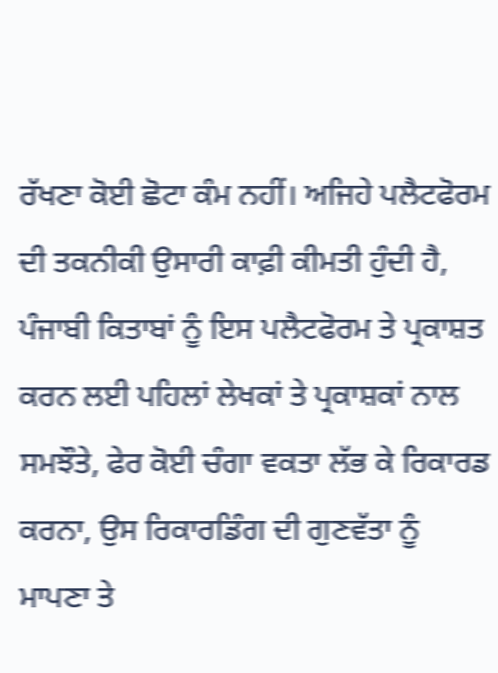ਰੱਖਣਾ ਕੋਈ ਛੋਟਾ ਕੰਮ ਨਹੀਂ। ਅਜਿਹੇ ਪਲੈਟਫੋਰਮ ਦੀ ਤਕਨੀਕੀ ਉਸਾਰੀ ਕਾਫ਼ੀ ਕੀਮਤੀ ਹੁੰਦੀ ਹੈ, ਪੰਜਾਬੀ ਕਿਤਾਬਾਂ ਨੂੰ ਇਸ ਪਲੈਟਫੋਰਮ ਤੇ ਪ੍ਰਕਾਸ਼ਤ ਕਰਨ ਲਈ ਪਹਿਲਾਂ ਲੇਖਕਾਂ ਤੇ ਪ੍ਰਕਾਸ਼ਕਾਂ ਨਾਲ ਸਮਝੌਤੇ, ਫੇਰ ਕੋਈ ਚੰਗਾ ਵਕਤਾ ਲੱਭ ਕੇ ਰਿਕਾਰਡ ਕਰਨਾ, ਉਸ ਰਿਕਾਰਡਿੰਗ ਦੀ ਗੁਣਵੱਤਾ ਨੂੰ ਮਾਪਣਾ ਤੇ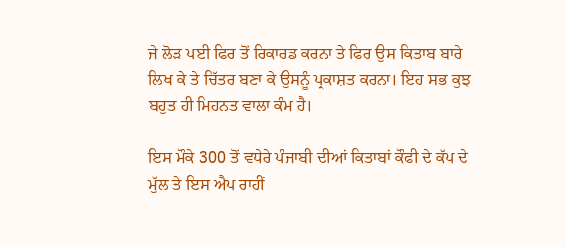ਜੇ ਲੋੜ ਪਈ ਫਿਰ ਤੋਂ ਰਿਕਾਰਡ ਕਰਨਾ ਤੇ ਫਿਰ ਉਸ ਕਿਤਾਬ ਬਾਰੇ ਲਿਖ ਕੇ ਤੇ ਚਿੱਤਰ ਬਣਾ ਕੇ ਉਸਨੂੰ ਪ੍ਰਕਾਸ਼ਤ ਕਰਨਾ। ਇਹ ਸਭ ਕੁਝ ਬਹੁਤ ਹੀ ਮਿਹਨਤ ਵਾਲਾ ਕੰਮ ਹੈ।

ਇਸ ਮੌਕੇ 300 ਤੋਂ ਵਧੇਰੇ ਪੰਜਾਬੀ ਦੀਆਂ ਕਿਤਾਬਾਂ ਕੌਫੀ ਦੇ ਕੱਪ ਦੇ ਮੁੱਲ ਤੇ ਇਸ ਐਪ ਰਾਹੀਂ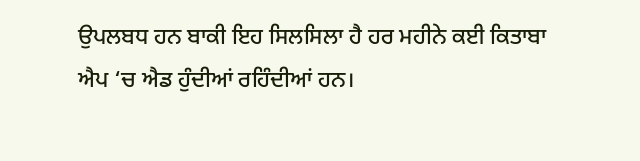ਉਪਲਬਧ ਹਨ ਬਾਕੀ ਇਹ ਸਿਲਸਿਲਾ ਹੈ ਹਰ ਮਹੀਨੇ ਕਈ ਕਿਤਾਬਾ ਐਪ ‘ਚ ਐਡ ਹੁੰਦੀਆਂ ਰਹਿੰਦੀਆਂ ਹਨ।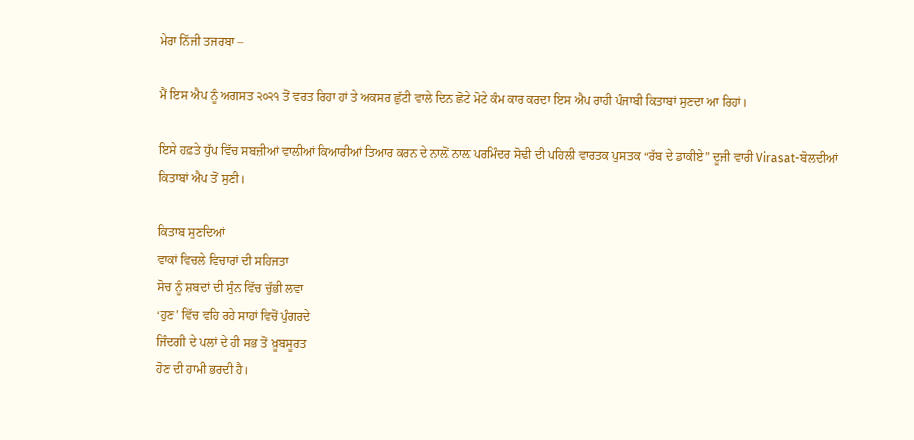ਮੇਰਾ ਨਿੱਜੀ ਤਜਰਬਾ –

ਮੈਂ ਇਸ ਐਪ ਨੂੰ ਅਗਸਤ ੨੦੨੧ ਤੋਂ ਵਰਤ ਰਿਹਾ ਹਾਂ ਤੇ ਅਕਸਰ ਛੁੱਟੀ ਵਾਲੇ ਦਿਨ ਛੋਟੇ ਮੋਟੇ ਕੰਮ ਕਾਰ ਕਰਦਾ ਇਸ ਐਪ ਰਾਹੀ ਪੰਜਾਬੀ ਕਿਤਾਬਾਂ ਸੁਣਦਾ ਆ ਰਿਹਾਂ।

ਇਸੇ ਹਫ਼ਤੇ ਧੁੱਪ ਵਿੱਚ ਸਬਜ਼ੀਆਂ ਵਾਲੀਆਂ ਕਿਆਰੀਆਂ ਤਿਆਰ ਕਰਨ ਦੇ ਨਾਲ਼ੋਂ ਨਾਲ਼ ਪਰਮਿੰਦਰ ਸੋਢੀ ਦੀ ਪਹਿਲੀ ਵਾਰਤਕ ਪੁਸਤਕ “ਰੱਬ ਦੇ ਡਾਕੀਏ” ਦੂਜੀ ਵਾਰੀ Virasat-ਬੋਲਦੀਆਂ ਕਿਤਾਬਾਂ ਐਪ ਤੋਂ ਸੁਣੀ।

ਕਿਤਾਬ ਸੁਣਦਿਆਂ
ਵਾਕਾਂ ਵਿਚਲੇ ਵਿਚਾਰਾਂ ਦੀ ਸਹਿਜਤਾ
ਸੋਚ ਨੂੰ ਸ਼ਬਦਾਂ ਦੀ ਸੁੰਨ ਵਿੱਚ ਚੁੱਭੀ ਲਵਾ
‘ਹੁਣ’ ਵਿੱਚ ਵਹਿ ਰਹੇ ਸਾਹਾਂ ਵਿਚੋਂ ਪੁੰਗਰਦੇ
ਜਿੰਦਗੀ ਦੇ ਪਲਾਂ ਦੇ ਹੀ ਸਭ ਤੋਂ ਖ਼ੂਬਸੂਰਤ
ਹੋਣ ਦੀ ਹਾਮੀ ਭਰਦੀ ਹੈ।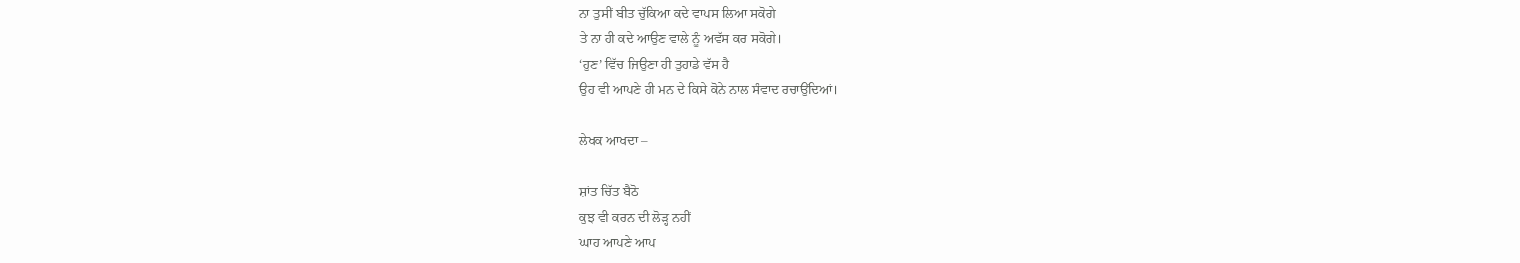ਨਾ ਤੁਸੀਂ ਬੀਤ ਚੁੱਕਿਆ ਕਦੇ ਵਾਪਸ ਲਿਆ ਸਕੋਗੇ
ਤੇ ਨਾ ਹੀ ਕਦੇ ਆਉਣ ਵਾਲੇ ਨੂੰ ਅਵੱਸ ਕਰ ਸਕੋਗੇ।
‘ਹੁਣ’ ਵਿੱਚ ਜਿਉਣਾ ਹੀ ਤੁਹਾਡੇ ਵੱਸ ਹੈ
ਉਹ ਵੀ ਆਪਣੇ ਹੀ ਮਨ ਦੇ ਕਿਸੇ ਕੋਨੇ ਨਾਲ ਸੰਵਾਦ ਰਚਾਉਂਦਿਆਂ।

ਲੇਖਕ ਆਖਦਾ –

ਸ਼ਾਂਤ ਚਿੱਤ ਬੈਠੋ
ਕੁਝ ਵੀ ਕਰਨ ਦੀ ਲੋੜ੍ਹ ਨਹੀਂ
ਘਾਹ ਆਪਣੇ ਆਪ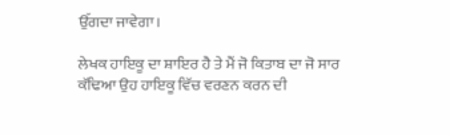ਉੱਗਦਾ ਜਾਵੇਗਾ।

ਲੇਖਕ ਹਾਇਕੂ ਦਾ ਸ਼ਾਇਰ ਹੈ ਤੇ ਮੈਂ ਜੋ ਕਿਤਾਬ ਦਾ ਜੋ ਸਾਰ ਕੱਢਿਆ ਉਹ ਹਾਇਕੂ ਵਿੱਚ ਵਰਣਨ ਕਰਨ ਦੀ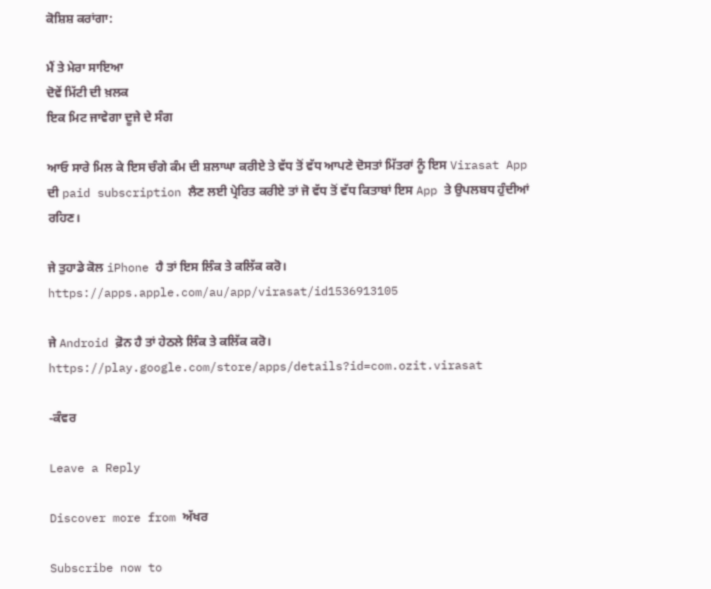ਕੋਸ਼ਿਸ਼ ਕਰਾਂਗਾ:

ਮੈਂ ਤੇ ਮੇਰਾ ਸਾਇਆ
ਦੋਵੇਂ ਮਿੱਟੀ ਦੀ ਖ਼ਲਕ
ਇਕ ਮਿਟ ਜਾਵੇਗਾ ਦੂਜੇ ਦੇ ਸੰਗ

ਆਓ ਸਾਰੇ ਮਿਲ ਕੇ ਇਸ ਚੰਗੇ ਕੰਮ ਦੀ ਸ਼ਲਾਘਾ ਕਰੀਏ ਤੇ ਵੱਧ ਤੋਂ ਵੱਧ ਆਪਣੇ ਦੋਸਤਾਂ ਮਿੱਤਰਾਂ ਨੂੰ ਇਸ Virasat App ਦੀ paid subscription ਲੈਣ ਲਈ ਪ੍ਰੇਰਿਤ ਕਰੀਏ ਤਾਂ ਜੋ ਵੱਧ ਤੋਂ ਵੱਧ ਕਿਤਾਬਾਂ ਇਸ App ਤੇ ਉਪਲਬਧ ਹੁੰਦੀਆਂ ਰਹਿਣ।

ਜੇ ਤੁਹਾਡੇ ਕੋਲ iPhone ਹੈ ਤਾਂ ਇਸ ਲਿੰਕ ਤੇ ਕਲਿੱਕ ਕਰੋ।
https://apps.apple.com/au/app/virasat/id1536913105

ਜੇ Android ਫ਼ੋਨ ਹੈ ਤਾਂ ਹੇਠਲੇ ਲਿੰਕ ਤੇ ਕਲਿੱਕ ਕਰੋ।
https://play.google.com/store/apps/details?id=com.ozit.virasat

-ਕੰਵਰ

Leave a Reply

Discover more from ਅੱਖਰ

Subscribe now to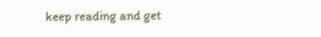keep reading and get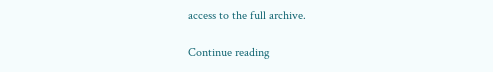access to the full archive.

Continue reading